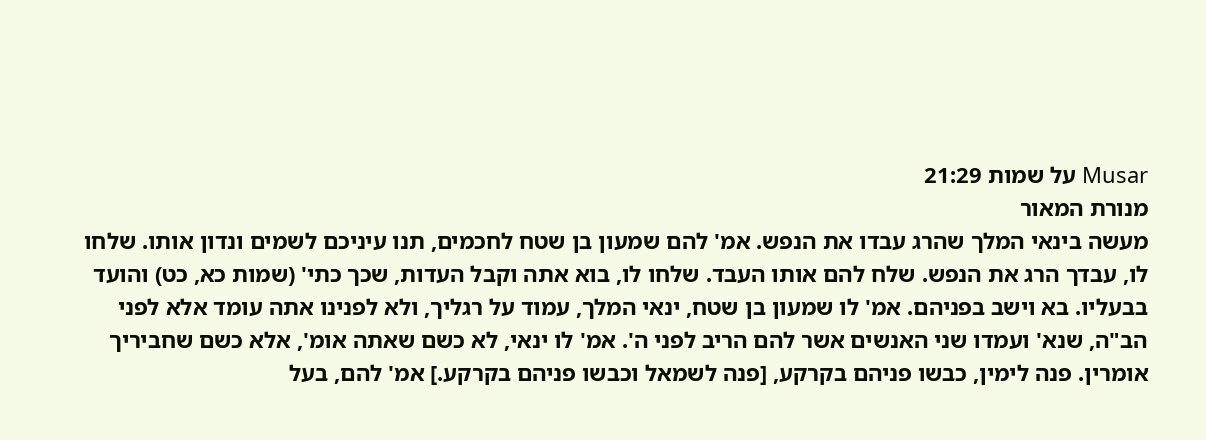Musar על שמות 21:29
מנורת המאור
מעשה בינאי המלך שהרג עבדו את הנפש. אמ' להם שמעון בן שטח לחכמים, תנו עיניכם לשמים ונדון אותו. שלחו לו, עבדך הרג את הנפש. שלח להם אותו העבד. שלחו לו, בוא אתה וקבל העדות, שכך כתי' (שמות כא, כט) והועד בבעליו. בא וישב בפניהם. אמ' לו שמעון בן שטח, ינאי המלך, עמוד על רגליך, ולא לפנינו אתה עומד אלא לפני הב"ה, שנא' ועמדו שני האנשים אשר להם הריב לפני ה'. אמ' לו ינאי, לא כשם שאתה אומ', אלא כשם שחביריך אומרין. פנה לימין, כבשו פניהם בקרקע, [פנה לשמאל וכבשו פניהם בקרקע.] אמ' להם, בעל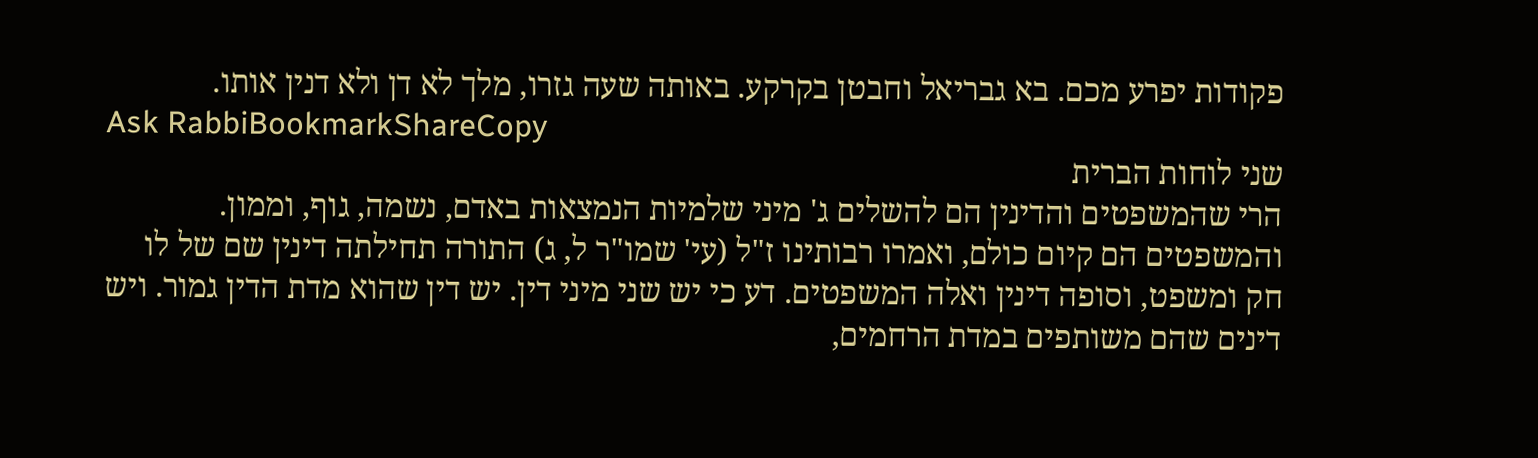פקודות יפרע מכם. בא גבריאל וחבטן בקרקע. באותה שעה גזרו, מלך לא דן ולא דנין אותו.
Ask RabbiBookmarkShareCopy
שני לוחות הברית
הרי שהמשפטים והדינין הם להשלים ג' מיני שלמיות הנמצאות באדם, נשמה, גוף, וממון. והמשפטים הם קיום כולם, ואמרו רבותינו ז"ל (עי' שמו"ר ל, ג) התורה תחילתה דינין שם של לו חק ומשפט, וסופה דינין ואלה המשפטים. דע כי יש שני מיני דין. יש דין שהוא מדת הדין גמור. ויש דינים שהם משותפים במדת הרחמים,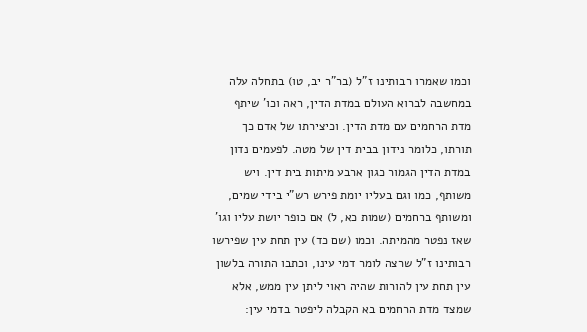וכמו שאמרו רבותינו ז"ל (בר"ר יב, טו) בתחלה עלה במחשבה לברוא העולם במדת הדין, ראה וכו' שיתף מדת הרחמים עם מדת הדין. וכיצירתו של אדם כך תורתו, כלומר נידון בבית דין של מטה. לפעמים נדון במדת הדין הגמור כגון ארבע מיתות בית דין. ויש משותף, כמו וגם בעליו יומת פירש רש"י בידי שמים, ומשותף ברחמים (שמות כא, ל) אם כופר יושת עליו וגו' שאז נפטר מהמיתה. וכמו (שם כד) עין תחת עין שפירשו רבותינו ז"ל שרצה לומר דמי עינו, וכתבו התורה בלשון עין תחת עין להורות שהיה ראוי ליתן עין ממש, אלא שמצד מדת הרחמים בא הקבלה ליפטר בדמי עין: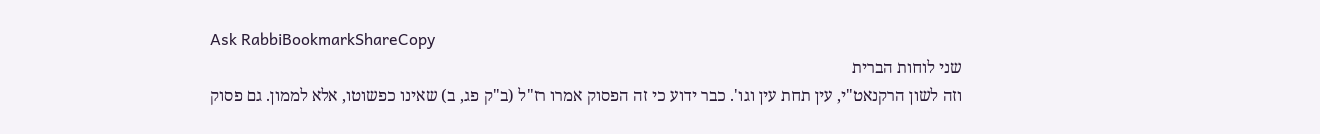Ask RabbiBookmarkShareCopy
שני לוחות הברית
וזה לשון הרקנאט"י, עין תחת עין וגו'. כבר ידוע כי זה הפסוק אמרו רז"ל (ב"ק פג, ב) שאינו כפשוטו, אלא לממון. גם פסוק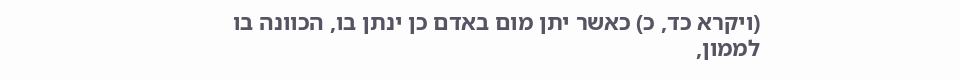(ויקרא כד, כ) כאשר יתן מום באדם כן ינתן בו, הכוונה בו לממון,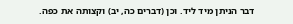דבר הניתן מיד ליד. וכן (דברים כה, יב) וקצותה את כפה.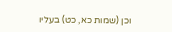וכן (שמות כא, כט) בעליו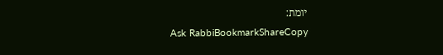יומת:
Ask RabbiBookmarkShareCopy